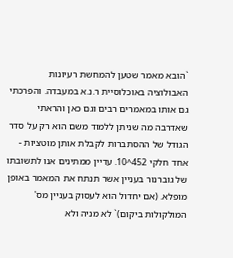`הובא מאמר שטען להמחשת רעיונות
האבולוציה באוכלוסיית ר.נ.א במעבדה. והפרכתי גם אותו במאמרים רבים וגם כאן והראתי שאדרבה מה שניתן ללמוד משם הוא רק על סדר הגודל של ההסתברות לקבלת אותן מוטציות - אחד חלקי 452^10. עדיין ממתינים אנו לתשובתו של גוברנור בעניין אשר תנתח את המאמר באופן מופלא. (אם יחדול הוא לעסוק בעניין מס' המולקולות ביקום)` לא מניה ולא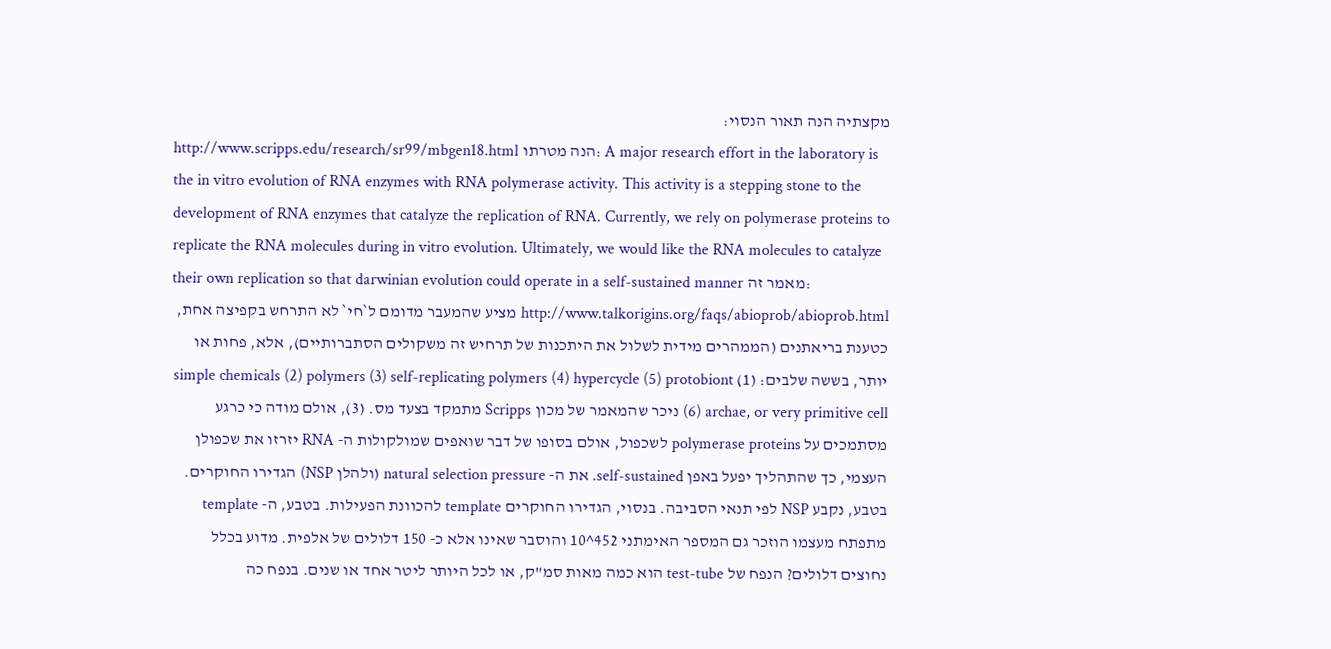מקצתיה הנה תאור הנסוי:
http://www.scripps.edu/research/sr99/mbgen18.html הנה מטרתו: A major research effort in the laboratory is the in vitro evolution of RNA enzymes with RNA polymerase activity. This activity is a stepping stone to the development of RNA enzymes that catalyze the replication of RNA. Currently, we rely on polymerase proteins to replicate the RNA molecules during in vitro evolution. Ultimately, we would like the RNA molecules to catalyze their own replication so that darwinian evolution could operate in a self-sustained manner מאמר זה:
http://www.talkorigins.org/faqs/abioprob/abioprob.html מציע שהמעבר מדומם ל`חי` לא התרחש בקפיצה אחת, כטענת בריאתנים (הממהרים מידית לשלול את היתכנות של תרחיש זה משקולים הסתברותיים), אלא, פחות או יותר, בששה שלבים: (1) simple chemicals (2) polymers (3) self-replicating polymers (4) hypercycle (5) protobiont (6) archae, or very primitive cell ניכר שהמאמר של מכון Scripps מתמקד בצעד מס. (3), אולם מודה כי כרגע מסתמכים על polymerase proteins לשכפול, אולם בסופו של דבר שואפים שמולקולות ה- RNA יזרזו את שכפולן העצמי, כך שהתהליך יפעל באפן self-sustained. את ה- natural selection pressure (ולהלן NSP) הגדירו החוקרים. בטבע, נקבע NSP לפי תנאי הסביבה. בנסוי, הגדירו החוקרים template להכוונת הפעילות. בטבע, ה- template מתפתח מעצמו הוזכר גם המספר האימתני 452^10 והוסבר שאינו אלא כ- 150 דלולים של אלפית. מדוע בכלל נחוצים דלולים? הנפח של test-tube הוא כמה מאות סמ"ק, או לכל היותר ליטר אחד או שנים. בנפח כה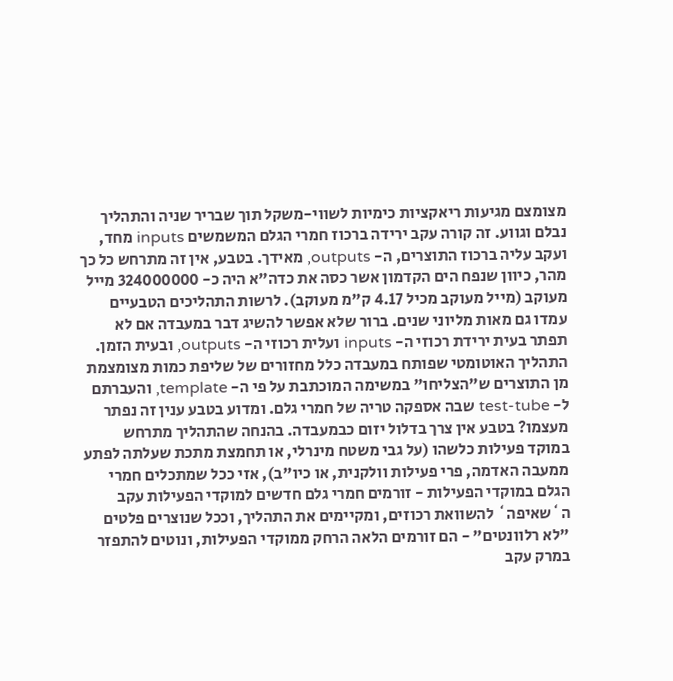מצומצם מגיעות ריאקציות כימיות לשווי-משקל תוך שבריר שניה והתהליך נבלם וגווע. זה קורה עקב ירידה ברכוז חמרי הגלם המשמשים inputs מחד, ועקב עליה ברכוז התוצרים, ה- outputs, מאידך. בטבע, אין זה מתרחש כל כך מהר, כיוון שנפח הים הקדמון אשר כסה את כדה"א היה כ- 324000000 מייל מעוקב (מייל מעוקב מכיל 4.17 ק"מ מעוקב). לרשות התהליכים הטבעיים עמדו גם מאות מליוני שנים. ברור שלא אפשר להשיג דבר במעבדה אם לא תפתר בעית ירידת רכוזי ה- inputs ועלית רכוזי ה- outputs, ובעית הזמן. התהליך האוטומטי שפותח במעבדה כלל מחזורים של שליפת כמות מצומצמת מן התוצרים ש"הצליחו" במשימה המוכתבת על פי ה- template, והעברתם ל- test-tube שבה אספקה טריה של חמרי גלם. ומדוע בטבע ענין זה נפתר מעצמו? בטבע אין צרך בדלול יזום כבמעבדה. בהנחה שהתהליך מתרחש במוקד פעילות כלשהו (על גבי משטח מינרלי, או תחמצת מתכת שעלתה לפתע ממעבה האדמה, פרי פעילות וולקנית, או כיו"ב), אזי ככל שמתכלים חמרי הגלם במוקדי הפעילות - זורמים חמרי גלם חדשים למוקדי הפעילות עקב ה`שאיפה` להשוואת רכוזים, ומקיימים את התהליך, וככל שנוצרים פלטים "לא רלוונטים" - הם זורמים הלאה הרחק ממוקדי הפעילות, ונוטים להתפזר במרק עקב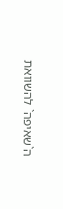ה`שאיפה` להשוואת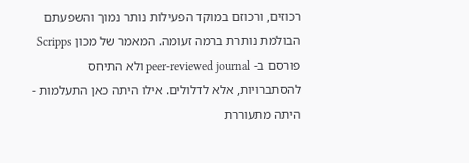רכוזים, ורכוזם במוקד הפעילות נותר נמוך והשפעתם הבולמת נותרת ברמה זעומה. המאמר של מכון Scripps פורסם ב- peer-reviewed journal ולא התיחס להסתברויות, אלא לדלולים. אילו היתה כאן התעלמות - היתה מתעוררת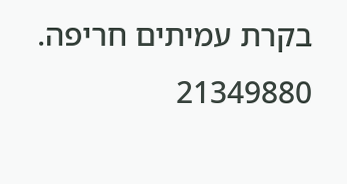בקרת עמיתים חריפה. 21349880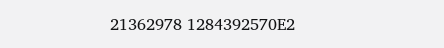21362978 1284392570E2